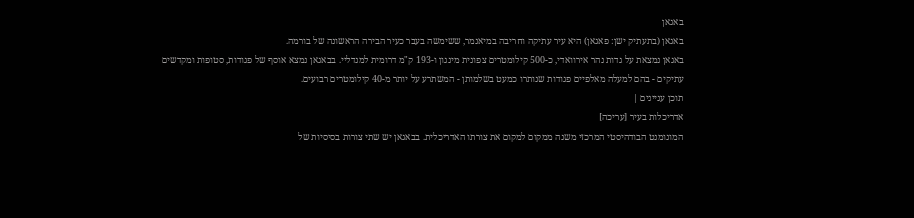באגאן
באגאן (בתעתיק ישן: פאגאן) היא עיר עתיקה וחריבה במיאנמר, ששימשה בעבר כעיר הבירה הראשונה של בורמה.
באגאן נמצאת על גדות נהר אירוואדי, כ-500 קילומטרים צפונית מינגון ו-193 ק"מ דרומית למנדליי. בבאגאן נמצא אוסף של פגודות, סטופות ומקדשים עתיקים - בהם למעלה מאלפיים פגודות שנותרו כמעט בשלמותן - המשתרע על יותר מ-40 קילומטרים רבועים.
תוכן עניינים |
אדריכלות בעיר [עריכה]
המונומנט הבודהיסטי המרכזי משנה ממקום למקום את צורתו האדריכלית. בבאגאן יש שתי צורות בסיסיות של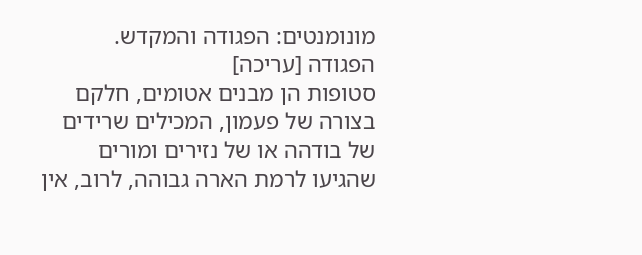מונומנטים: הפגודה והמקדש.
הפגודה [עריכה]
סטופות הן מבנים אטומים, חלקם בצורה של פעמון, המכילים שרידים של בודהה או של נזירים ומורים שהגיעו לרמת הארה גבוהה, לרוב, אין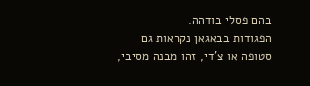בהם פסלי בודהה.
הפגודות בבאגאן נקראות גם סטופה או צ'די, זהו מבנה מסיבי,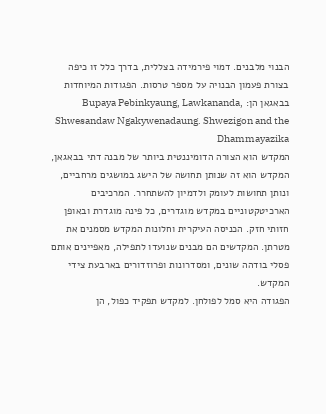הבנוי מלבנים. דמוי פירמידה בצללית, בדרך כלל זו כיפה בצורת פעמון הבנויה על מספר טרסות. הפגודות המיוחדות בבאגאן הן: Bupaya Pebinkyaung, Lawkananda, Shwesandaw Ngakywenadaung. Shwezigon and the Dhammayazika
המקדש הוא הצורה הדומיננטית ביותר של מבנה דתי בבאגאן, המקדש הוא זה שנותן תחושה של הישג במושגים מרחביים, ונותן תחושות לעומק ולדמיון להשתחרר. המרכיבים הארכיטקטוניים במקדש מוגדרים, כל פינה מוגדרת ובאופן חזותי חזק. הכניסה העיקרית וחלונות המקדש מסמנים את מטרתן. המקדשים הם מבנים שנועדו לתפילה, מאפיינים אותם פסלי בודהה שונים, ומסדרונות ופרוזדורים בארבעת צידי המקדש.
הפגודה היא סמל לפולחן. למקדש תפקיד כפול, הן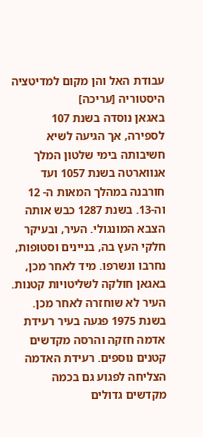עבודת האל והן מקום למדיטציה
היסטוריה [עריכה]
באגאן נוסדה בשנת 107 לספירה, אך הגיעה לשיא חשיבותה בימי שלטון המלך אנווארטה בשנת 1057 ועד חורבנה במהלך המאות ה- 12 וה-13. בשנת 1287 כבש אותה הצבא המונגולי. העיר, ובעיקר חלקי העץ בה, בניינים וסטופות, נחרבו ונשרפו. מיד לאחר מכן, באגאן חולקה לשליטויות קטנות. העיר לא שוחזרה לאחר מכן. בשנת 1975 פגעה בעיר רעידת אדמה חזקה והרסה מקדשים קטנים נוספים. רעידת האדמה הצליחה לפגוע גם בכמה מקדשים גדולים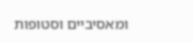ומאסיביים וסטופות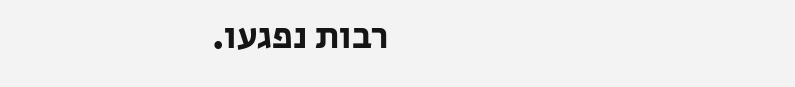רבות נפגעו.